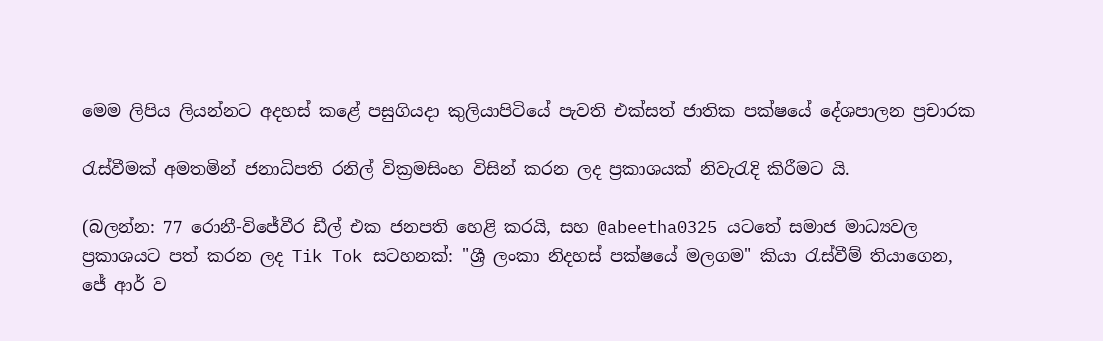මෙම ලිපිය ලියන්නට අදහස් කළේ පසුගියදා කුලියාපිටියේ පැවති එක්සත් ජාතික පක්ෂයේ දේශපාලන ප්‍රචාරක

රැස්වීමක් අමතමින් ජනාධිපති රනිල් වික්‍රමසිංහ විසින් කරන ලද ප්‍රකාශයක් නිවැරැදි කිරීමට යි.

(බලන්න: 77 රොනී-විජේවීර ඩීල් එක ජනපති හෙළි කරයි, සහ @abeetha0325 යටතේ සමාජ මාධ්‍යවල ප්‍රකාශයට පත් කරන ලද Tik Tok සටහනක්: "ශ්‍රී ලංකා නිදහස් පක්ෂයේ මලගම" කියා රැස්වීම් තියාගෙන, ජේ ආර් ව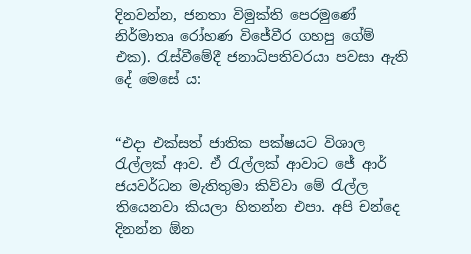දිනවන්න, ජනතා විමුක්ති පෙරමුණේ නිර්මාතෘ රෝහණ විජේවීර ගහපු ගේම් එක). රැස්වීමේදී ජනාධිපතිවරයා පවසා ඇති දේ මෙසේ ය:


“එදා එක්සත් ජාතික පක්ෂයට විශාල රැල්ලක් ආව. ඒ රැල්ලක් ආවාට ජේ ආර් ජයවර්ධන මැතිතුමා කිව්වා මේ රැල්ල තියෙනවා කියලා හිතන්න එපා. අපි චන්දෙ දිනන්න ඕන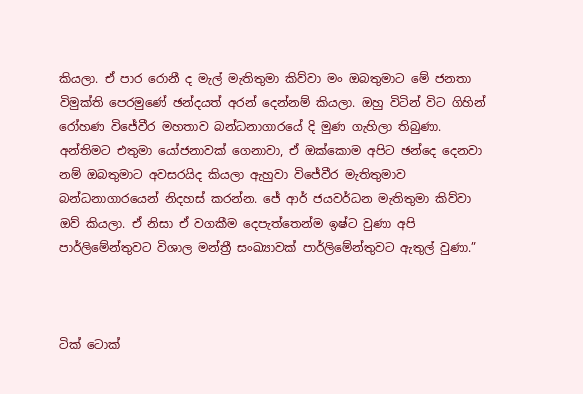කියලා. ඒ පාර රොනී ද මැල් මැතිතුමා කිව්වා මං ඔබතුමාට මේ ජනතා විමුක්ති පෙරමුණේ ඡන්දයත් අරන් දෙන්නම් කියලා. ඔහු විටින් විට ගිහින් රෝහණ විජේවීර මහතාව බන්ධනාගාරයේ දි මුණ ගැහිලා තිබුණා. අන්තිමට එතුමා යෝජනාවක් ගෙනාවා, ඒ ඔක්කොම අපිට ඡන්දෙ දෙනවා නම් ඔබතුමාට අවසරයිද කියලා ඇහුවා විජේවීර මැතිතුමාව බන්ධනාගාරයෙන් නිදහස් කරන්න. ජේ ආර් ජයවර්ධන මැතිතුමා කිව්වා ඔව් කියලා. ඒ නිසා ඒ වගකීම දෙපැත්තෙන්ම ඉෂ්ට වුණා අපි පාර්ලිමේන්තුවට විශාල මන්ත්‍රී සංඛ්‍යාවක් පාර්ලිමේන්තුවට ඇතුල් වුණා.”



ටික් ටොක්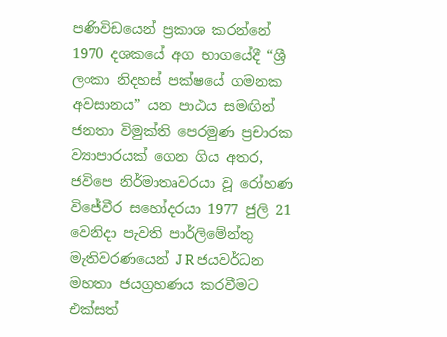පණිවිඩයෙන් ප්‍රකාශ කරන්නේ 1970 දශකයේ අග භාගයේදී “ශ්‍රී ලංකා නිදහස් පක්ෂයේ ගමනක අවසානය” යන පාඨය සමඟින් ජනතා විමුක්ති පෙරමුණ ප්‍රචාරක ව්‍යාපාරයක් ගෙන ගිය අතර, ජවිපෙ නිර්මාතෘවරයා වූ රෝහණ විජේවීර සහෝදරයා 1977 ජුලි 21 වෙනිදා පැවති පාර්ලිමේන්තු මැතිවරණයෙන් J R ජයවර්ධන මහතා ජයග්‍රහණය කරවීමට එක්සත්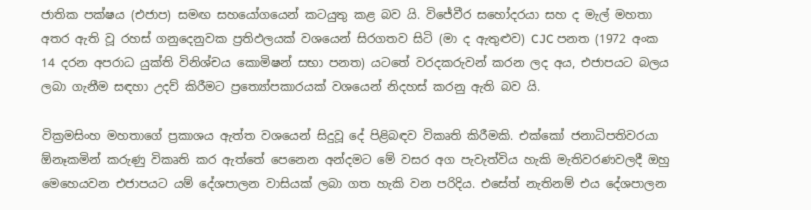ජාතික පක්ෂය (එජාප) සමඟ සහයෝගයෙන් කටයුතු කළ බව යි. විජේවීර සහෝදරයා සහ ද මැල් මහතා අතර ඇති වූ රහස් ගනුදෙනුවක ප්‍රතිඵලයක් වශයෙන් සිරගතව සිටි (මා ද ඇතුළුව) CJC පනත (1972 අංක 14 දරන අපරාධ යුක්ති විනිශ්චය කොමිෂන් සභා පනත) යටතේ වරදකරුවන් කරන ලද අය, එජාපයට බලය ලබා ගැනීම සඳහා උදව් කිරීමට ප්‍රත්‍යෝපකාරයක් වශයෙන් නිදහස් කරනු ඇති බව යි.

වික්‍රමසිංහ මහතාගේ ප්‍රකාශය ඇත්ත වශයෙන් සිදුවූ දේ පිළිබඳව විකෘති කිරීමකි. එක්කෝ ජනාධිපතිවරයා ඕනෑකමින් කරුණු විකෘති කර ඇත්තේ පෙනෙන අන්දමට මේ වසර අග පැවැත්විය හැකි මැතිවරණවලදී ඔහු මෙහෙයවන එජාපයට යම් දේශපාලන වාසියක් ලබා ගත හැකි වන පරිදිය. එසේත් නැතිනම් එය දේශපාලන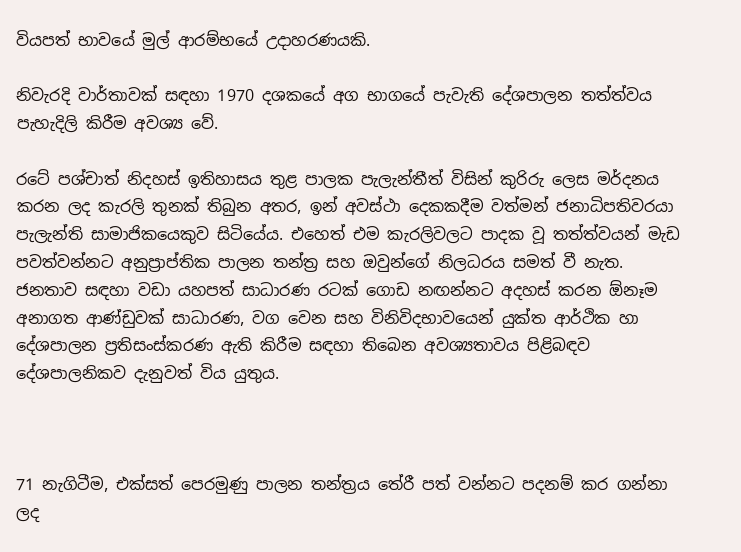වියපත් භාවයේ මුල් ආරම්භයේ උදාහරණයකි.

නිවැරදි වාර්තාවක් සඳහා 1970 දශකයේ අග භාගයේ පැවැති දේශපාලන තත්ත්වය පැහැදිලි කිරීම අවශ්‍ය වේ.

රටේ පශ්චාත් නිදහස් ඉතිහාසය තුළ පාලක පැලැන්තීත් විසින් කුරිරු ලෙස මර්දනය කරන ලද කැරලි තුනක් තිබුන අතර, ඉන් අවස්ථා දෙකකදීම වත්මන් ජනාධිපතිවරයා පැලැන්ති සාමාජිකයෙකුව සිටියේය. එහෙත් එම කැරලිවලට පාදක වූ තත්ත්වයන් මැඩ පවත්වන්නට අනුප්‍රාප්තික පාලන තන්ත්‍ර සහ ඔවුන්ගේ නිලධරය සමත් වී නැත. ජනතාව සඳහා වඩා යහපත් සාධාරණ රටක් ගොඩ නඟන්නට අදහස් කරන ඕනෑම අනාගත ආණ්ඩුවක් සාධාරණ, වග වෙන සහ විනිවිදභාවයෙන් යුක්ත ආර්ථික හා දේශපාලන ප්‍රතිසංස්කරණ ඇති කිරීම සඳහා තිබෙන අවශ්‍යතාවය පිළිබඳව දේශපාලනිකව දැනුවත් විය යුතුය.



71 නැගිටීම, එක්සත් පෙරමුණු පාලන තන්ත්‍රය තේරී පත් වන්නට පදනම් කර ගන්නා ලද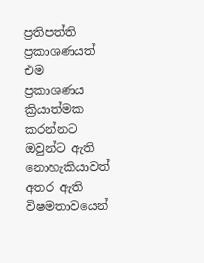ප්‍රතිපත්ති ප්‍රකාශණයත් එම ප්‍රකාශණය ක්‍රියාත්මක කරන්නට ඔවුන්ට ඇති නොහැකියාවත් අතර ඇති විෂමතාවයෙන්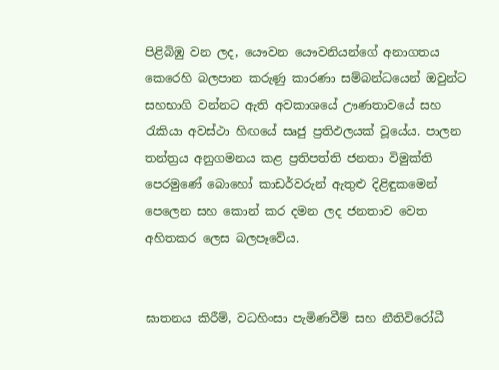පිළිබිඹු වන ලද, යෞවන ‌යෞවනියන්ගේ අනාගතය කෙරෙහි බලපාන කරුණු කාරණා සම්බන්ධයෙන් ඔවුන්ට සහභාගි වන්නට ඇති අවකාශයේ ඌණතාවයේ සහ රැකියා අවස්ථා හිඟයේ සෘජු ප්‍රතිඵලයක් වූයේය. පාලන තන්ත්‍රය අනුගමනය කළ ප්‍රතිපත්ති ජනතා විමුක්ති පෙරමුණේ බොහෝ කාඩර්වරුන් ඇතුළු දිළිඳුකමෙන් පෙලෙන සහ කොන් කර දමන ලද ජනතාව වෙත අහිතකර ලෙස බලපෑවේය.


ඝාතනය කිරීම්, වධහිංසා පැමිණවීම් සහ නීතිවිරෝධී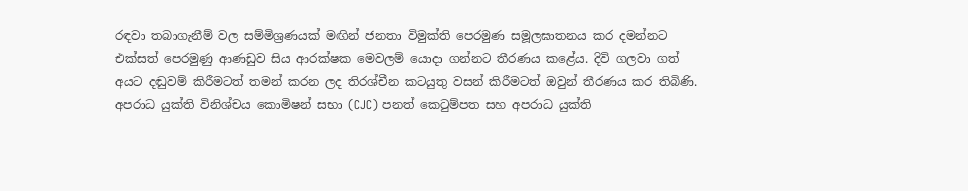රඳවා තබාගැනීම් වල සම්මිශ්‍රණයක් මඟින් ජනතා විමුක්ති පෙරමුණ සමූලඝාතනය කර දමන්නට එක්සත් පෙරමුණු ආණඩුව සිය ආරක්ෂක මෙවලම් යොදා ගන්නට තීරණය කළේය. දිවි ගලවා ගත් අයට දඬුවම් කිරීමටත් තමන් කරන ලද තිරශ්චීන කටයුතු වසන් කිරීමටත් ඔවුන් තීරණය කර තිබිණි. අපරාධ යුක්ති විනිශ්චය කොමිෂන් සභා (CJC) පනත් කෙටුම්පත සහ අපරාධ යුක්ති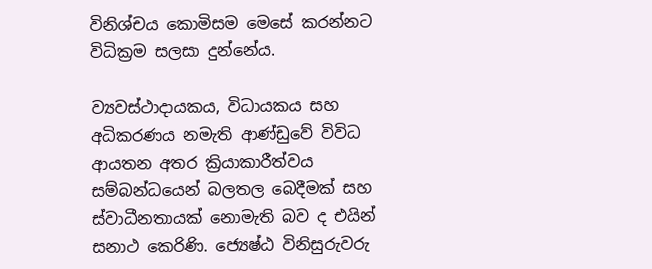විනිශ්චය කොමිසම මෙසේ කරන්නට විධික්‍රම සලසා දුන්නේය.

ව්‍යවස්ථාදායකය, විධායකය සහ අධිකරණය නමැති ආණ්ඩුවේ විවිධ ආයතන අතර ක්‍රියාකාරීත්වය සම්බන්ධයෙන් බලතල බෙදීමක් සහ ස්වාධීනතායක් නොමැති බව ද එයින් සනාථ කෙරිණි. ජ්‍යෙෂ්ඨ විනිසුරුවරු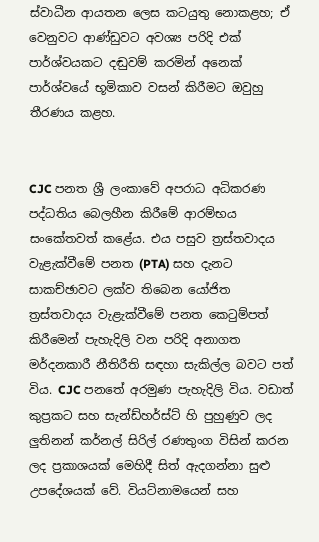ස්වාධීන ආයතන ලෙස කටයුතු නොකළහ; ඒ වෙනුවට ආණ්ඩුවට අවශ්‍ය පරිදි එක් පාර්ශ්වයකට දඬුවම් කරමින් අනෙක් පාර්ශ්වයේ භූමිකාව වසන් කිරීමට ඔවුහු තීරණය කළහ.


CJC පනත ශ්‍රී ලංකාවේ අපරාධ අධිකරණ පද්ධතිය බෙලහීන කිරීමේ ආරම්භය සංකේතවත් කළේය. එය පසුව ත්‍රස්තවාදය වැළැක්වීමේ පනත (PTA) සහ දැනට සාකච්ඡාවට ලක්ව තිබෙන යෝජිත ත්‍රස්තවාදය වැළැක්වීමේ පනත කෙටුම්පත් කිරීමෙන් පැහැදිලි වන පරිදි අනාගත මර්දනකාරී නීතිරීති සඳහා සැකිල්ල බවට පත් විය. CJC පනතේ අරමුණ පැහැදිලි විය. වඩාත් කුප්‍රකට සහ සැන්ඩ්හර්ස්ට් හි පුහුණුව ලද ලුතිනන් කර්නල් සිරිල් රණතුංග විසින් කරන ලද ප්‍රකාශයක් මෙහිදී සිත් ඇදගන්නා සුළු උපදේශයක් වේ. වියට්නාමයෙන් සහ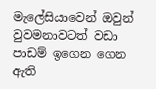මැලේසියාවෙන් ඔවුන් වුවමනාවටත් වඩා පාඩම් ඉගෙන ගෙන ඇති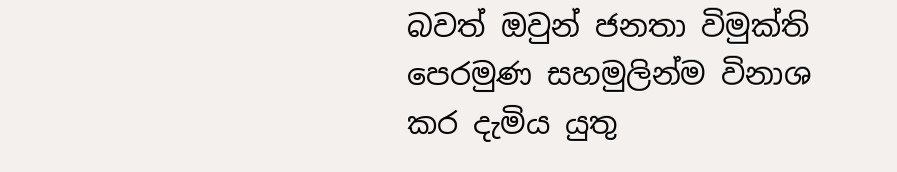බවත් ඔවුන් ජනතා විමුක්ති පෙරමුණ සහමුලින්ම විනාශ කර දැමිය යුතු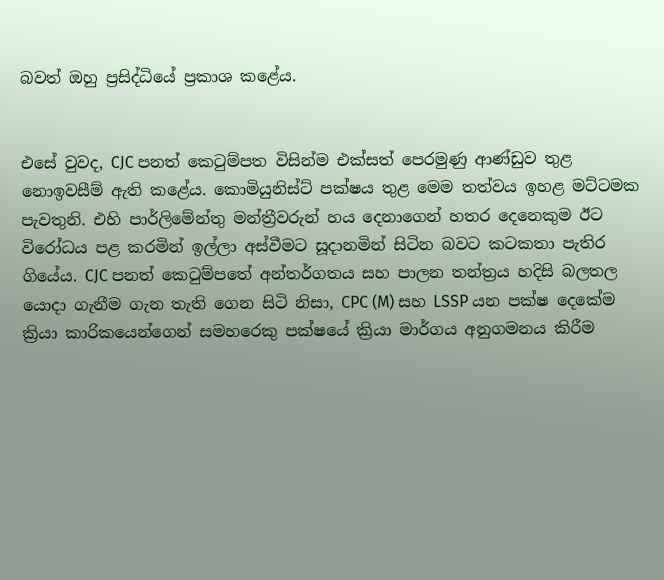බවත් ඔහු ප්‍රසිද්ධියේ ප්‍රකාශ කළේය.


එසේ වුවද, CJC පනත් කෙටුම්පත විසින්ම එක්සත් පෙරමුණු ආණ්ඩුව තුළ නොඉවසීම් ඇති කළේය. කොමියුනිස්ට් පක්ෂය තුළ මෙම තත්වය ඉහළ මට්ටමක පැවතුනි. එහි පාර්ලිමේන්තු මන්ත්‍රීවරුන් හය දෙනාගෙන් හතර දෙනෙකුම ඊට විරෝධය පළ කරමින් ඉල්ලා අස්වීමට සූදානමින් සිටින බවට කටකතා පැතිර ගියේය. CJC පනත් කෙටුම්පතේ අන්තර්ගතය සහ පාලන තන්ත්‍රය හදිසි බලතල යොදා ගැනීම ගැන තැති ගෙන සිටි නිසා, CPC (M) සහ LSSP යන පක්ෂ දෙකේම ක්‍රියා කාරිකයෙන්ගෙන් සමහරෙකු පක්ෂයේ ක්‍රියා මාර්ගය අනුගමනය කිරීම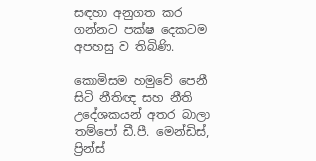සඳහා අනුගත කර ගන්නට පක්ෂ දෙකටම අපහසු ව තිබිණි.

කොමිසම හමුවේ පෙනී සිටි නීතිඥ සහ නීති උදේශකයන් අතර බාලා තම්පෝ ඩී.පී. මෙන්ඩිස්, ප්‍රින්ස්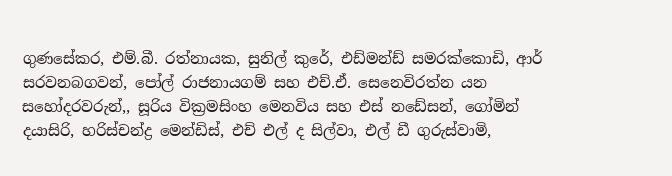ගුණසේකර, එම්.බී. රත්නායක, සුනිල් කුරේ, එඩ්මන්ඩ් සමරක්කොඩි, ආර් සරවනබගවන්, පෝල් රාජනායගම් සහ එච්.ඒ. සෙනෙවිරත්න යන සහෝදරවරුන්,, සූරිය වික්‍රමසිංහ මෙනවිය සහ එස් නඩේසන්, ගෝමින් දයාසිරි, හරිස්චන්ද්‍ර මෙන්ඩිස්, එච් එල් ද සිල්වා, එල් ඩී ගුරුස්වාමි,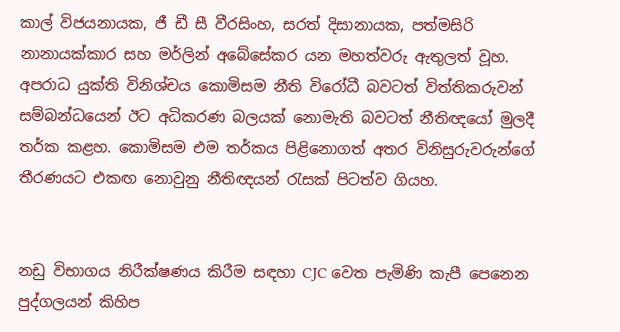කාල් විජයනායක, ජී ඩී සී වීරසිංහ, සරත් දිසානායක, පත්මසිරි නානායක්කාර සහ මර්ලින් අබේසේකර යන මහත්වරු ඇතුලත් වූහ. අපරාධ යුක්ති විනිශ්චය කොමිසම නීති විරෝධී බවටත් විත්තිකරුවන් සම්බන්ධයෙන් ඊට අධිකරණ බලයක් නොමැති බවටත් නීතිඥයෝ මුලදී තර්ක කළහ. කොමිසම එම තර්කය පිළිනොගත් අතර විනිසුරුවරුන්ගේ තීරණයට එකඟ නොවුනු නීතිඥයන් රැසක් පිටත්ව ගියහ.


නඩු විභාගය නිරීක්ෂණය කිරීම සඳහා CJC වෙත පැමිණි කැපී පෙනෙන පුද්ගලයන් කිහිප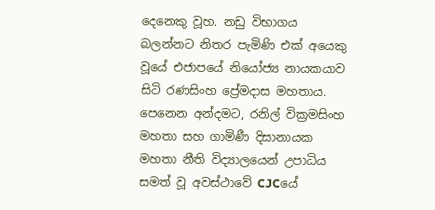දෙනෙකු වූහ. නඩු විභාගය බලන්නට නිතර පැමිණි එක් අයෙකු වූයේ එජාපයේ නියෝජ්‍ය නායකයාව සිටි රණසිංහ ප්‍රේමදාස මහතාය. පෙනෙන අන්දමට, රනිල් වික්‍රමසිංහ මහතා සහ ගාමිණී දිසානායක මහතා නීති විද්‍යාලයෙන් උපාධිය සමත් වූ අවස්ථාවේ CJCයේ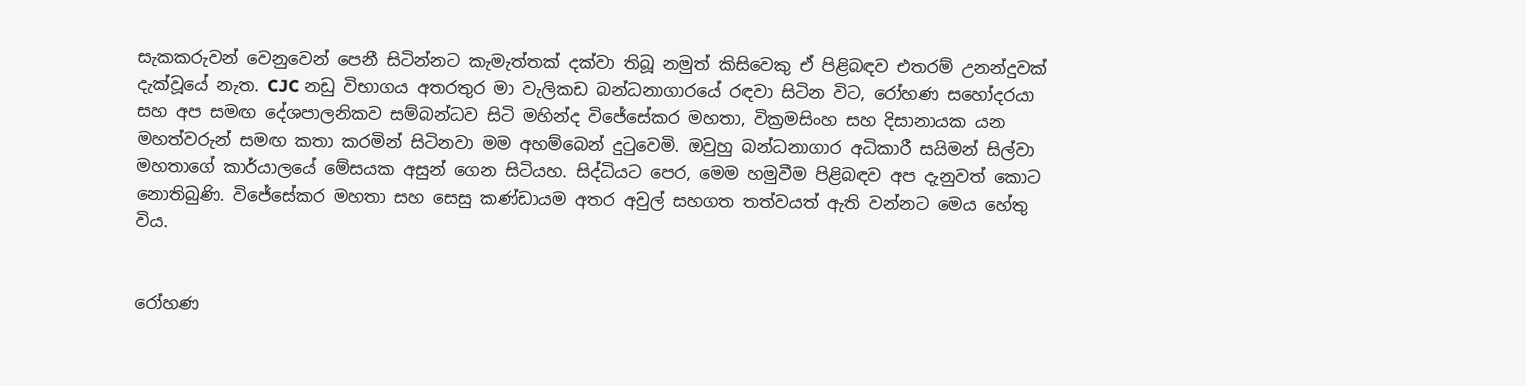සැකකරුවන් වෙනුවෙන් පෙනී සිටින්නට කැමැත්තක් දක්වා තිබූ නමුත් කිසිවෙකු ඒ පිළිබඳව එතරම් උනන්දුවක් දැක්වූයේ නැත. CJC නඩු විභාගය අතරතුර මා වැලිකඩ බන්ධනාගාරයේ රඳවා සිටින විට, රෝහණ සහෝදරයා සහ අප සමඟ දේශපාලනිකව සම්බන්ධව සිටි මහින්ද විජේසේකර මහතා, වික්‍රමසිංහ සහ දිසානායක යන මහත්වරුන් සමඟ කතා කරමින් සිටිනවා මම අහම්බෙන් දුටුවෙමි. ඔවුහු බන්ධනාගාර අධිකාරී සයිමන් සිල්වා මහතාගේ කාර්යාලයේ මේසයක අසුන් ගෙන සිටියහ. සිද්ධියට පෙර, මෙම හමුවීම පිළිබඳව අප දැනුවත් කොට නොතිබුණි. විජේසේකර මහතා සහ සෙසු කණ්ඩායම අතර අවුල් සහගත තත්වයත් ඇති වන්නට මෙය හේතු විය.


රෝහණ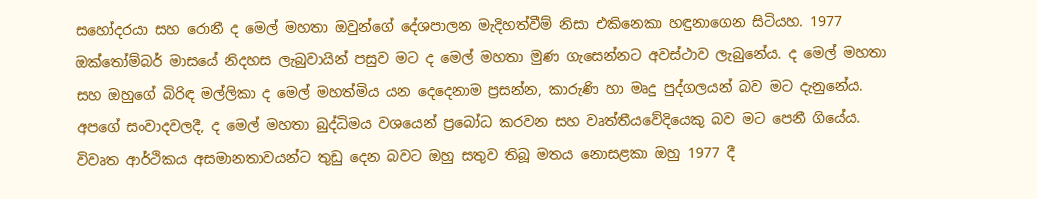සහෝදරයා සහ රොනී ද මෙල් මහතා ඔවුන්ගේ දේශපාලන මැදිහත්වීම් නිසා එකිනෙකා හඳුනාගෙන සිටියහ. 1977 ඔක්තෝම්බර් මාසයේ නිදහස ලැබුවායින් පසුව මට ද මෙල් මහතා මුණ ගැසෙන්නට අවස්ථාව ලැබුනේය. ද මෙල් මහතා සහ ඔහුගේ බිරිඳ මල්ලිකා ද මෙල් මහත්මිය යන දෙදෙනාම ප්‍රසන්න, කාරුණි හා මෘදු පුද්ගලයන් බව මට දැනුනේය. අපගේ සංවාදවලදී, ද මෙල් මහතා බුද්ධිමය වශයෙන් ප්‍රබෝධ කරවන සහ වෘත්තීයවේදියෙකු බව මට පෙනී ගියේය. විවෘත ආර්ථිකය අසමානතාවයන්ට තුඩු දෙන බවට ඔහු සතුව තිබූ මතය නොසළකා ඔහු 1977 දී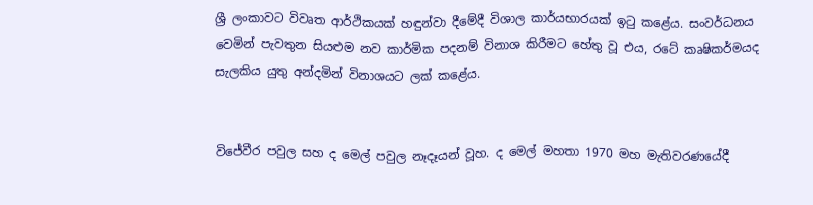ශ්‍රී ලංකාවට විවෘත ආර්ථිකයක් හඳුන්වා දීමේදී විශාල කාර්යභාරයක් ඉටු කළේය. සංවර්ධනය වෙමින් පැවතුන සියළුම නව කාර්මික පදනම් විනාශ කිරීමට හේතු වූ එය, රටේ කෘෂිකර්මයද සැලකිය යුතු අන්දමින් විනාශයට ලක් කළේය.


විජේවීර පවුල සහ ද මෙල් පවුල නෑදෑයන් වූහ. ද මෙල් මහතා 1970 මහ මැතිවරණයේදී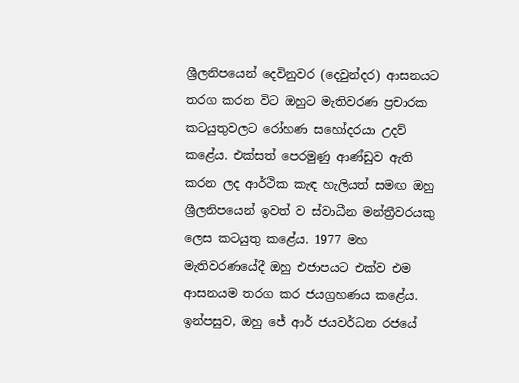ශ්‍රීලනිපයෙන් දෙවිනුවර (දෙවුන්දර) ආසනයට තරග කරන විට ඔහුට මැතිවරණ ප්‍රචාරක කටයුතුවලට රෝහණ සහෝදරයා උදව් කළේය. එක්සත් පෙරමුණු ආණ්ඩුව ඇති කරන ලද ආර්ථික කැඳ හැලියත් සමඟ ඔහු ශ්‍රීලනිපයෙන් ඉවත් ව ස්වාධීන මන්ත්‍රීවරයකු ලෙස කටයුතු කළේය. 1977 මහ මැතිවරණයේදී ඔහු එජාපයට එක්ව එම ආසනයම තරග කර ජයග්‍රහණය කළේය. ඉන්පසුව, ඔහු ජේ ආර් ජයවර්ධන රජයේ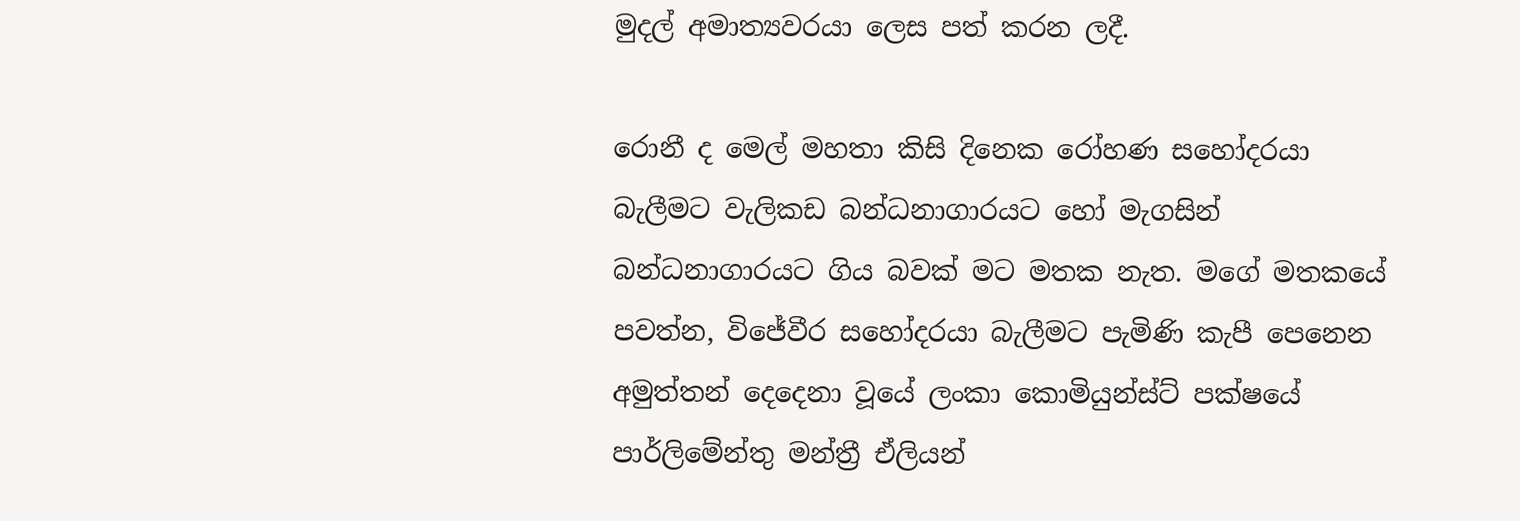මුදල් අමාත්‍යවරයා ලෙස පත් කරන ලදී.

රොනී ද මෙල් මහතා කිසි දිනෙක රෝහණ සහෝදරයා බැලීමට වැලිකඩ බන්ධනාගාරයට හෝ මැගසින් බන්ධනාගාරයට ගිය බවක් මට මතක නැත. මගේ මතකයේ පවත්න, විජේවීර සහෝදරයා බැලීමට පැමිණි කැපී පෙනෙන අමුත්තන් දෙදෙනා වූයේ ලංකා කොමියුන්ස්ට් පක්ෂයේ පාර්ලිමේන්තු මන්ත්‍රී ඒලියන්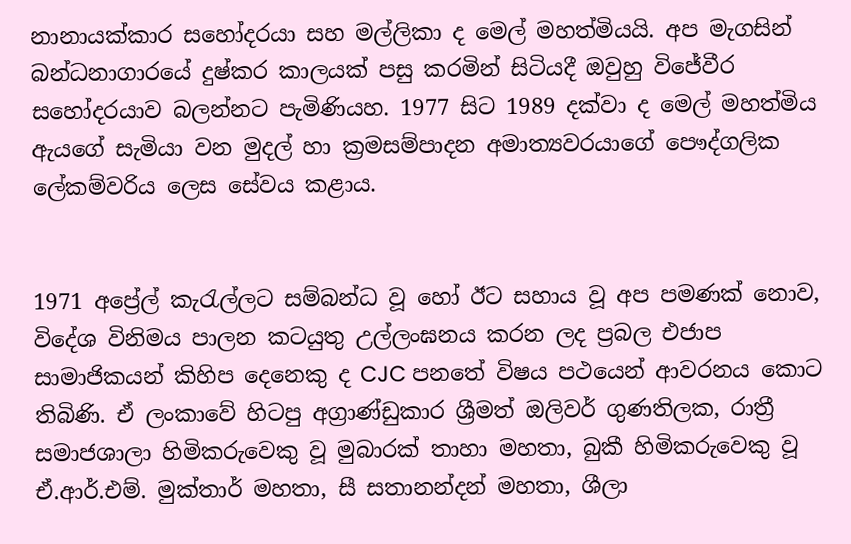නානායක්කාර සහෝදරයා සහ මල්ලිකා ද මෙල් මහත්මියයි. අප මැගසින් බන්ධනාගාරයේ දුෂ්කර කාලයක් පසු කරමින් සිටියදී ඔවුහු විජේවීර සහෝදරයාව බලන්නට පැමිණියහ. 1977 සිට 1989 දක්වා ද මෙල් මහත්මිය ඇයගේ සැමියා වන මුදල් හා ක්‍රමසම්පාදන අමාත්‍යවරයාගේ පෞද්ගලික ලේකම්වරිය ලෙස සේවය කළාය.


1971 අප්‍රේල් කැරැල්ලට සම්බන්ධ වූ හෝ ඊට සහාය වූ අප පමණක් නොව, විදේශ විනිමය පාලන කටයුතු උල්ලංඝනය කරන ලද ප්‍රබල එජාප සාමාජිකයන් කිහිප දෙනෙකු ද CJC පනතේ විෂය පථයෙන් ආවරනය කොට තිබිණි. ඒ ලංකාවේ හිටපු අග්‍රාණ්ඩුකාර ශ්‍රීමත් ඔලිවර් ගුණතිලක, රාත්‍රී සමාජශාලා හිමිකරුවෙකු වූ මුබාරක් තාහා මහතා, බුකී හිමිකරුවෙකු වූ ඒ.ආර්.එම්. මුක්තාර් මහතා, සී සතානන්දන් මහතා, ශීලා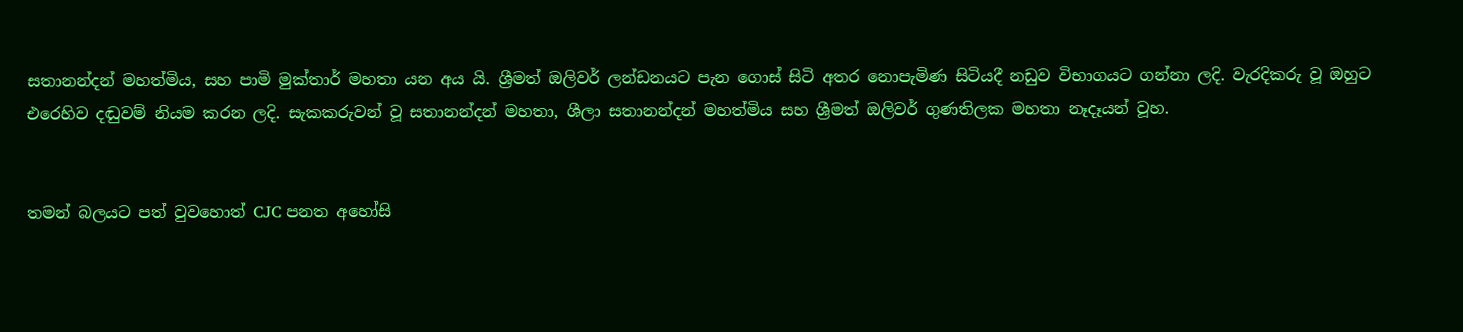සතානන්දන් මහත්මිය, සහ පාමි මුක්තාර් මහතා යන අය යි. ශ්‍රීමත් ඔලිවර් ලන්ඩනයට පැන ගොස් සිටි අතර නොපැමිණ සිටියදී නඩුව විභාගයට ගන්නා ලදි. වැරදිකරු වූ ඔහුට එරෙහිව දඬුවම් නියම කරන ලදි. සැකකරුවන් වූ සතානන්දන් මහතා, ශීලා සතානන්දන් මහත්මිය සහ ශ්‍රීමත් ඔලිවර් ගුණතිලක මහතා නෑදෑයන් වූහ.


තමන් බලයට පත් වුවහොත් CJC පනත අහෝසි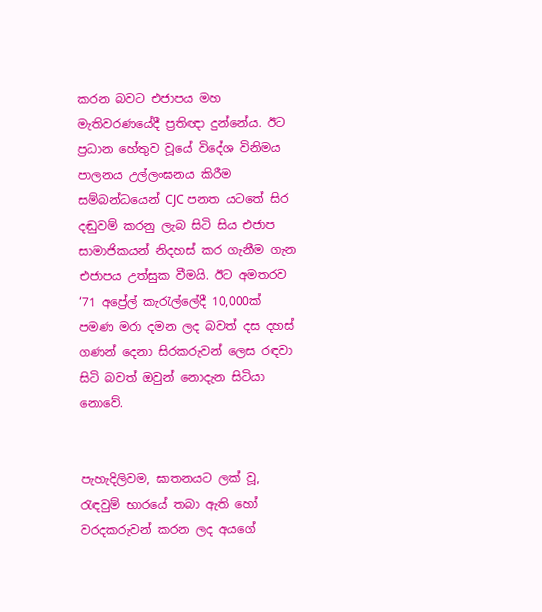කරන බවට එජාපය මහ මැතිවරණයේදී ප්‍රතිඥා දුන්නේය. ඊට ප්‍රධාන හේතුව වූයේ විදේශ විනිමය පාලනය උල්ලංඝනය කිරීම සම්බන්ධයෙන් CJC පනත යටතේ සිර දඬුවම් කරනු ලැබ සිටි සිය එජාප සාමාජිකයන් නිදහස් කර ගැනීම ගැන එජාපය උත්සුක වීමයි. ඊට අමතරව ‘71 අප්‍රේල් කැරැල්ලේදී 10,000ක් පමණ මරා දමන ලද බවත් දස දහස් ගණන් දෙනා සිරකරුවන් ලෙස රඳවා සිටි බවත් ඔවුන් නොදැන සිටියා නොවේ.


පැහැදිලිවම, ඝාතනයට ලක් වූ, රැඳවුම් භාරයේ තබා ඇති හෝ වරදකරුවන් කරන ලද අයගේ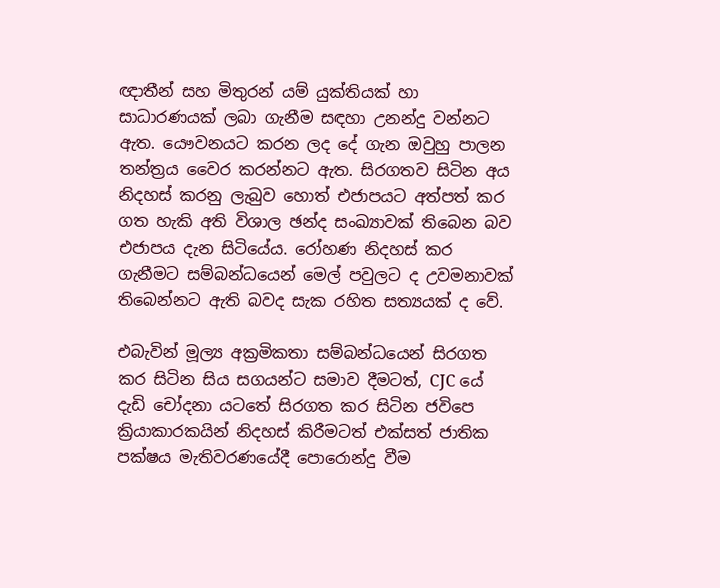ඥාතීන් සහ මිතුරන් යම් යුක්තියක් හා සාධාරණයක් ලබා ගැනීම සඳහා උනන්දු වන්නට ඇත. යෞවනයට කරන ලද දේ ගැන ඔවුහු පාලන තන්ත්‍රය වෛර කරන්නට ඇත. සිරගතව සිටින අය නිදහස් කරනු ලැබුව හොත් එජාපයට අත්පත් කර ගත හැකි අති විශාල ඡන්ද සංඛ්‍යාවක් තිබෙන බව එජාපය දැන සිටියේය. රෝහණ නිදහස් කර ගැනීමට සම්බන්ධයෙන් මෙල් පවුලට ද උවමනාවක් තිබෙන්නට ඇති බවද සැක රහිත සත්‍යයක් ද වේ.

එබැවින් මූල්‍ය අක්‍රමිකතා සම්බන්ධයෙන් සිරගත කර සිටින සිය සගයන්ට සමාව දීමටත්, CJC යේ දැඩි චෝදනා යටතේ සිරගත කර සිටින ජවිපෙ ක්‍රියාකාරකයින් නිදහස් කිරීමටත් එක්සත් ජාතික පක්ෂය මැතිවරණයේදී පොරොන්දු වීම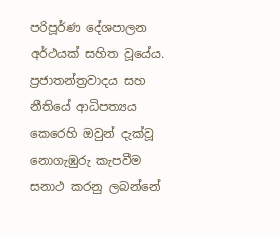පරිපූර්ණ දේශපාලන අර්ථයක් සහිත වූයේය. ප්‍රජාතන්ත්‍රවාදය සහ නීතියේ ආධිපත්‍යය කෙරෙහි ඔවුන් දැක්වූ නොගැඹුරු කැපවීම සනාථ කරනු ලබන්නේ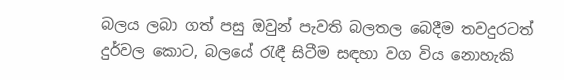බලය ලබා ගත් පසු ඔවුන් පැවති බලතල බෙදීම තවදුරටත් දුර්වල කොට, බලයේ රැඳී සිටීම සඳහා වග විය නොහැකි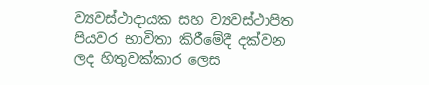ව්‍යවස්ථාදායක සහ ව්‍යවස්ථාපිත පියවර භාවිතා කිරීමේදී දක්වන ලද හිතුවක්කාර ලෙස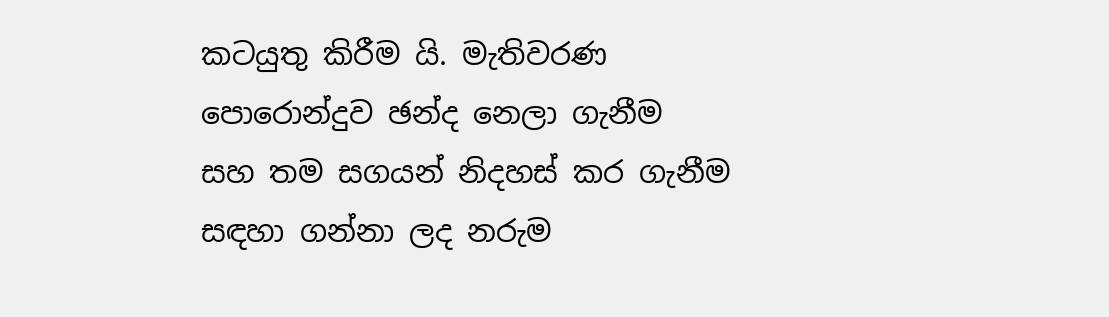කටයුතු කිරීම යි. මැතිවරණ පොරොන්දුව ඡන්ද නෙලා ගැනීම සහ තම සගයන් නිදහස් කර ගැනීම සඳහා ගන්නා ලද නරුම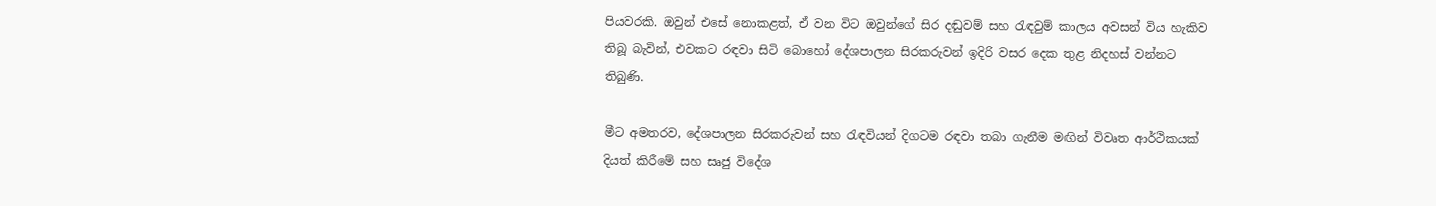පියවරකි. ඔවුන් එසේ නොකළත්, ඒ වන විට ඔවුන්ගේ සිර දඬුවම් සහ රැඳවුම් කාලය අවසන් විය හැකිව තිබූ බැවින්, එවකට රඳවා සිටි බොහෝ දේශපාලන සිරකරුවන් ඉදිරි වසර දෙක තුළ නිදහස් වන්නට තිබුණි.

මීට අමතරව, දේශපාලන සිරකරුවන් සහ රැඳවියන් දිගටම රඳවා තබා ගැනීම මඟින් විවෘත ආර්ථිකයක් දියත් කිරීමේ සහ සෘජු විදේශ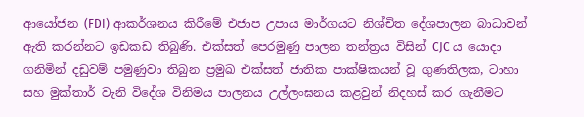ආයෝජන (FDI) ආකර්ශනය කිරීමේ එජාප උපාය මාර්ගයට නිශ්චිත දේශපාලන බාධාවන් ඇති කරන්නට ඉඩකඩ තිබුණි. එක්සත් පෙරමුණු පාලන තන්ත්‍රය විසින් CJC ය යොදා ගනිමින් දඩුවම් පමුණුවා තිබුන ප්‍රමුඛ එක්සත් ජාතික පාක්ෂිකයන් වූ ගුණතිලක, ටාහා සහ මුක්තාර් වැනි විදේශ විනිමය පාලනය උල්ලංඝනය කළවුන් නිදහස් කර ගැනීමට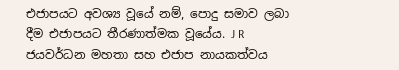එජාපයට අවශ්‍ය වූයේ නම්, පොදු සමාව ලබා දීම එජාපයට තීරණාත්මක වූයේය. J R ජයවර්ධන මහතා සහ එජාප නායකත්වය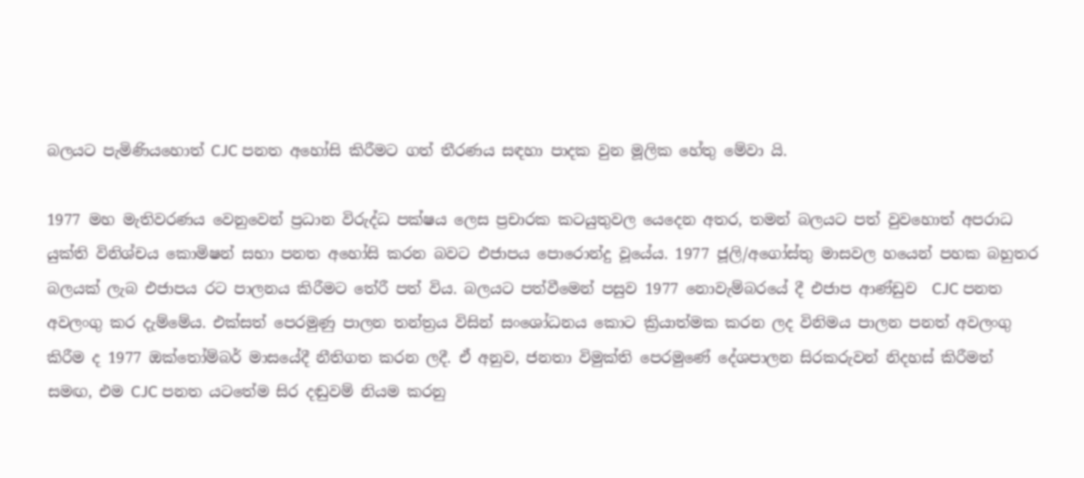බලයට පැමිණියහොත් CJC පනත අහෝසි කිරීමට ගත් තීරණය සඳහා පාදක වුන මූලික හේතු මේවා යි.

1977 මහ මැතිවරණය වෙනුවෙන් ප්‍රධාන විරුද්ධ පක්ෂය ලෙස ප්‍රචාරක කටයුතුවල යෙදෙන අතර, තමන් බලයට පත් වුවහොත් අපරාධ යුක්ති විනිශ්චය කොමිෂන් සභා පනත අහෝසි කරන බවට එජාපය පොරොන්දු වූයේය. 1977 ජූලි/අගෝස්තු මාසවල හයෙන් පහක බහුතර බලයක් ලැබ එජාපය රට පාලනය කිරීමට තේරී පත් විය. බලයට පත්වීමෙන් පසුව 1977 නොවැම්බරයේ දී එජාප ආණ්ඩුව  CJC පනත අවලංගු කර දැම්මේය. එක්සත් පෙරමුණු පාලන තන්ත්‍රය විසින් සංශෝධනය කොට ක්‍රියාත්මක කරන ලද විනිමය පාලන පනත් අවලංගු කිරීම ද 1977 ඔක්තෝම්බර් මාසයේදී නීතිගත කරන ලදී. ඒ අනුව, ජනතා විමුක්ති පෙරමුණේ දේශපාලන සිරකරුවන් නිදහස් කිරීමත් සමඟ, එම CJC පනත යටතේම සිර දඬුවම් නියම කරනු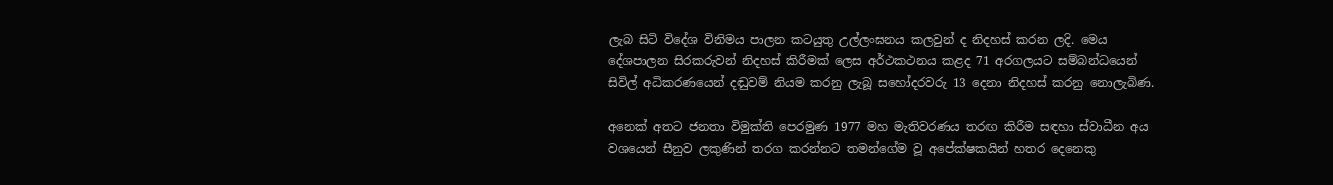ලැබ සිටි විදේශ විනිමය පාලන කටයුතු උල්ලංඝනය කලවුන් ද නිදහස් කරන ලදි. මෙය දේශපාලන සිරකරුවන් නිදහස් කිරීමක් ලෙස අර්ථකථනය කළද 71 අරගලයට සම්බන්ධයෙන් සිවිල් අධිකරණයෙන් දඬුවම් නියම කරනු ලැබූ සහෝදරවරු 13 දෙනා නිදහස් කරනු නොලැබිණ.

අනෙක් අතට ජනතා විමුක්ති පෙරමුණ 1977 මහ මැතිවරණය තරඟ කිරීම සඳහා ස්වාධීන අය වශයෙන් සීනුව ලකුණින් තරග කරන්නට තමන්ගේම වූ අපේක්ෂකයින් හතර දෙනෙකු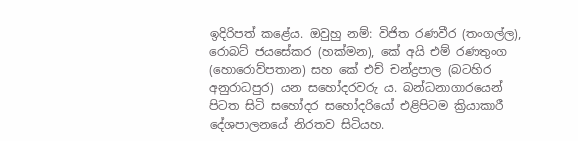ඉදිරිපත් කළේය. ඔවුහු නම්: විජිත රණවීර (තංගල්ල), රොබට් ජයසේකර (හක්මන), කේ අයි එම් රණතුංග (හොරොව්පතාන) සහ කේ එච් චන්ද්‍රපාල (බටහිර අනුරාධපුර) යන සහෝදරවරු ය. බන්ධනාගාරයෙන් පිටත සිටි සහෝදර සහෝදරියෝ එළිපිටම ක්‍රියාකාරී දේශපාලනයේ නිරතව සිටියහ.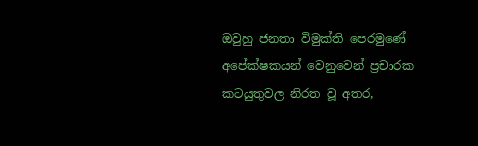ඔවුහු ජනතා විමුක්ති පෙරමුණේ අපේක්ෂකයන් වෙනුවෙන් ප්‍රචාරක කටයුතුවල නිරත වූ අතර,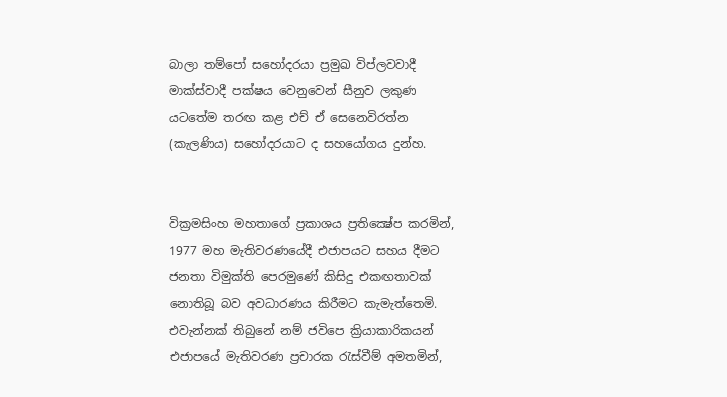බාලා තම්පෝ සහෝදරයා ප්‍රමුඛ විප්ලවවාදී මාක්ස්වාදී පක්ෂය වෙනුවෙන් සීනුව ලකුණ යටතේම තරඟ කළ එච් ඒ සෙනෙවිරත්න (කැලණිය) සහෝදරයාට ද සහයෝගය දුන්හ.


වික්‍රමසිංහ මහතාගේ ප්‍රකාශය ප්‍රතික්‍ෂේප කරමින්, 1977 මහ මැතිවරණයේදී එජාපයට සහය දීමට ජනතා විමුක්ති පෙරමුණේ කිසිදු එකඟතාවක් නොතිබූ බව අවධාරණය කිරීමට කැමැත්තෙමි. එවැන්නක් තිබුනේ නම් ජවිපෙ ක්‍රියාකාරිකයන්‍‍ එජාපයේ මැතිවරණ ප්‍රචාරක රැස්වීම් අමතමින්,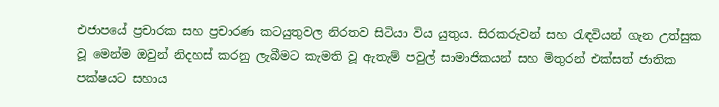එජාපයේ ප්‍රචාරක සහ ප්‍රචාරණ කටයුතුවල නිරතව සිටියා විය යුතුය. සිරකරුවන් සහ රැඳවියන් ගැන උත්සුක වූ මෙන්ම ඔවුන් නිදහස් කරනු ලැබීමට කැමති වූ ඇතැම් පවුල් සාමාජිකයන් සහ මිතුරන් එක්සත් ජාතික පක්ෂයට සහාය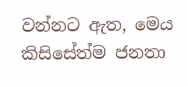වන්නට ඇත, මෙය කිසිසේත්ම ජනතා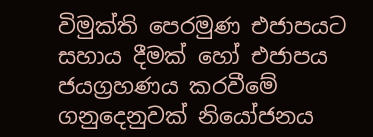විමුක්ති පෙරමුණ එජාපයට සහාය දීමක් හෝ එජාපය ජයග්‍රහණය කරවීමේ ගනුදෙනුවක් නියෝජනය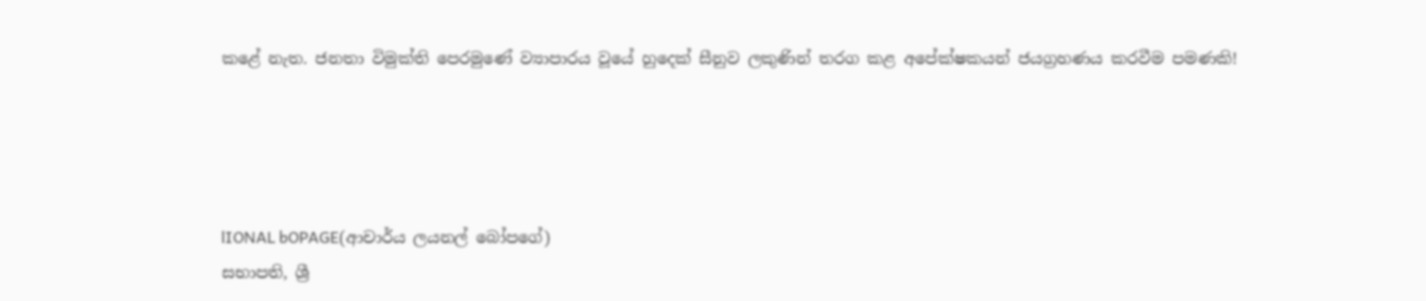කළේ නැත. ජනතා විමුක්ති පෙරමුණේ ව්‍යාපාරය වූයේ හුදෙක් සීනුව ලකුණින් තරග කළ අපේක්ෂකයන් ජයග්‍රහණය කරවීම පමණකි!




lIONAL bOPAGE(ආචාර්ය ලයනල් බෝපගේ)
සභාපති, ශ්‍රී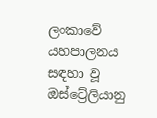ලංකාවේ යහපාලනය සඳහා වූ ඔස්ට්‍රේලියානු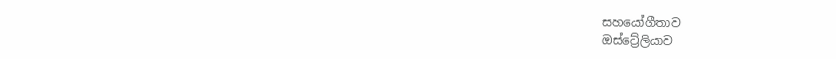සහයෝගීතාව
ඔස්ට්‍රේලියාව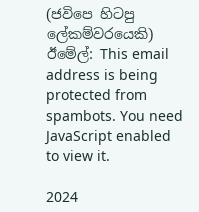(ජවිපෙ හිටපු ලේකම්වරයෙකි)
ඊමේල්: This email address is being protected from spambots. You need JavaScript enabled to view it.

2024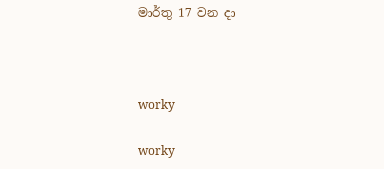මාර්තු 17 වන දා



worky

worky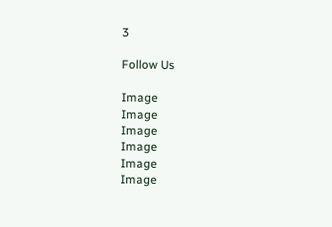3

Follow Us

Image
Image
Image
Image
Image
Image